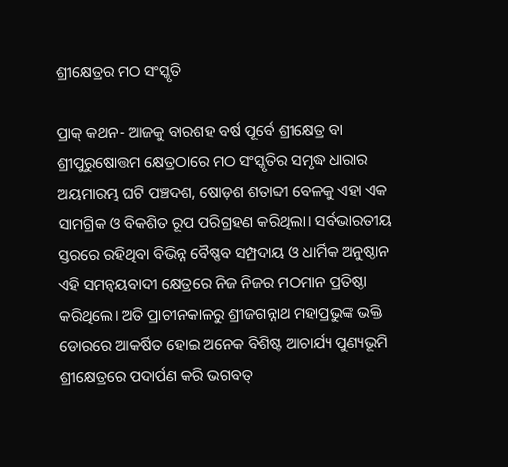ଶ୍ରୀକ୍ଷେତ୍ରର ମଠ ସଂସ୍କୃତି

ପ୍ରାକ୍‌ କଥନ- ଆଜକୁ ବାରଶହ ବର୍ଷ ପୂର୍ବେ ଶ୍ରୀକ୍ଷେତ୍ର ବା ଶ୍ରୀପୁରୁଷୋତ୍ତମ କ୍ଷେତ୍ରଠାରେ ମଠ ସଂସ୍କୃତିର ସମୃଦ୍ଧ ଧାରାର ଅୟମାରମ୍ଭ ଘଟି ପଞ୍ଚଦଶ, ଷୋଡ଼ଶ ଶତାବ୍ଦୀ ବେଳକୁ ଏହା ଏକ ସାମଗ୍ରିକ ଓ ବିକଶିତ ରୂପ ପରିଗ୍ରହଣ କରିଥିଲା। ସର୍ବଭାରତୀୟ ସ୍ତରରେ ରହିଥିବା ବିଭିନ୍ନ ବୈଷ୍ଣବ ସମ୍ପ୍ରଦାୟ ଓ ଧାର୍ମିକ ଅନୁଷ୍ଠାନ ଏହି ସମନ୍ବୟବାଦୀ କ୍ଷେତ୍ରରେ ନିଜ ନିଜର ମଠମାନ ପ୍ରତିଷ୍ଠା କରିଥିଲେ। ଅତି ପ୍ରାଚୀନକାଳରୁ ଶ୍ରୀଜଗନ୍ନାଥ ମହାପ୍ରଭୁଙ୍କ ଭକ୍ତି ଡୋରରେ ଆକର୍ଷିତ ହୋଇ ଅନେକ ବିଶିଷ୍ଟ ଆଚାର୍ଯ୍ୟ ପୁଣ୍ୟଭୂମି ଶ୍ରୀକ୍ଷେତ୍ରରେ ପଦାର୍ପଣ କରି ଭଗବତ୍‌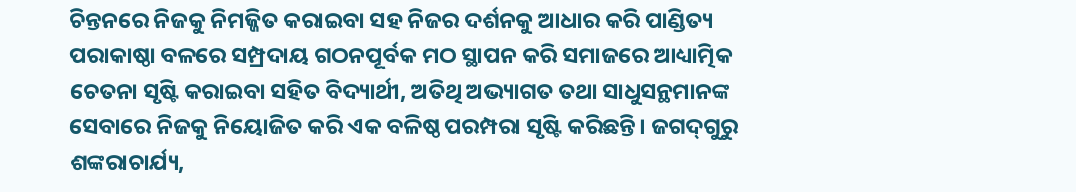ଚିନ୍ତନରେ ନିଜକୁ ନିମଜ୍ଜିତ କରାଇବା ସହ ନିଜର ଦର୍ଶନକୁ ଆଧାର କରି ପାଣ୍ଡିତ୍ୟ ପରାକାଷ୍ଠା ବଳରେ ସମ୍ପ୍ରଦାୟ ଗଠନପୂର୍ବକ ମଠ ସ୍ଥାପନ କରି ସମାଜରେ ଆଧ୍ୟାତ୍ମିକ ଚେତନା ସୃଷ୍ଟି କରାଇବା ସହିତ ବିଦ୍ୟାର୍ଥୀ, ଅତିଥି ଅଭ୍ୟାଗତ ତଥା ସାଧୁସନ୍ଥମାନଙ୍କ ସେବାରେ ନିଜକୁ ନିୟୋଜିତ କରି ଏକ ବଳିଷ୍ଠ ପରମ୍ପରା ସୃଷ୍ଟି କରିଛନ୍ତି। ଜଗଦ୍‌ଗୁରୁ ଶଙ୍କରାଚାର୍ଯ୍ୟ,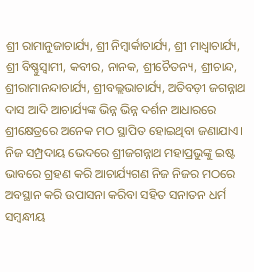ଶ୍ରୀ ରାମାନୁଜାଚାର୍ଯ୍ୟ, ଶ୍ରୀ ନିମ୍ବାର୍କାଚାର୍ଯ୍ୟ, ଶ୍ରୀ ମାଧ୍ୱାଚାର୍ଯ୍ୟ, ଶ୍ରୀ ବିଷ୍ଣୁସ୍ବାମୀ, କବୀର, ନାନକ, ଶ୍ରୀଚୈତନ୍ୟ, ଶ୍ରୀଚାନ୍ଦ, ଶ୍ରୀରାମାନନ୍ଦାଚାର୍ଯ୍ୟ, ଶ୍ରୀବଲ୍ଲଭାଚାର୍ଯ୍ୟ, ଅତିବଡ଼ୀ ଜଗନ୍ନାଥ ଦାସ ଆଦି ଆଚାର୍ଯ୍ୟଙ୍କ ଭିନ୍ନ ଭିନ୍ନ ଦର୍ଶନ ଆଧାରରେ ଶ୍ରୀକ୍ଷେତ୍ରରେ ଅନେକ ମଠ ସ୍ଥାପିତ ହୋଇଥିବା ଜଣାଯାଏ। ନିଜ ସମ୍ପ୍ରଦାୟ ଭେଦରେ ଶ୍ରୀଜଗନ୍ନାଥ ମହାପ୍ରଭୁଙ୍କୁ ଇଷ୍ଟ ଭାବରେ ଗ୍ରହଣ କରି ଆଚାର୍ଯ୍ୟଗଣ ନିଜ ନିଜର ମଠରେ ଅବସ୍ଥାନ କରି ଉପାସନା କରିବା ସହିତ ସନାତନ ଧର୍ମ ସମ୍ବନ୍ଧୀୟ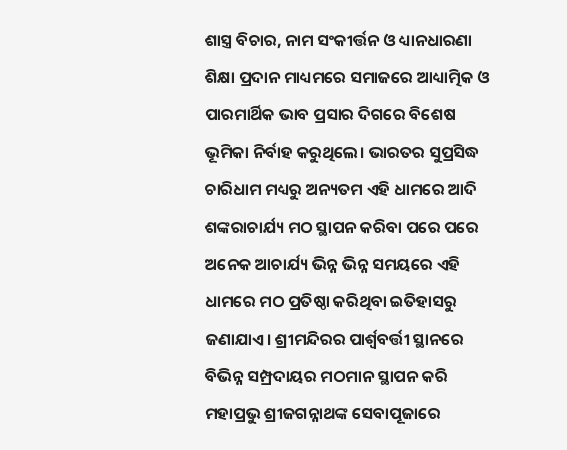ଶାସ୍ତ୍ର ବିଚାର, ନାମ ସଂକୀର୍ତ୍ତନ ଓ ଧ୍ୟାନଧାରଣା ଶିକ୍ଷା ପ୍ରଦାନ ମାଧ୍ୟମରେ ସମାଜରେ ଆଧ୍ୟାତ୍ମିକ ଓ ପାରମାର୍ଥିକ ଭାବ ପ୍ରସାର ଦିଗରେ ବିଶେଷ ଭୂମିକା ନିର୍ବାହ କରୁଥିଲେ। ଭାରତର ସୁପ୍ରସିଦ୍ଧ ଚାରିଧାମ ମଧ୍ୟରୁ ଅନ୍ୟତମ ଏହି ଧାମରେ ଆଦି ଶଙ୍କରାଚାର୍ଯ୍ୟ ମଠ ସ୍ଥାପନ କରିବା ପରେ ପରେ ଅନେକ ଆଚାର୍ଯ୍ୟ ଭିନ୍ନ ଭିନ୍ନ ସମୟରେ ଏହି ଧାମରେ ମଠ ପ୍ରତିଷ୍ଠା କରିଥିବା ଇତିହାସରୁ ଜଣାଯାଏ। ଶ୍ରୀମନ୍ଦିରର ପାର୍ଶ୍ୱବର୍ତ୍ତୀ ସ୍ଥାନରେ ବିଭିନ୍ନ ସମ୍ପ୍ରଦାୟର ମଠମାନ ସ୍ଥାପନ କରି ମହାପ୍ରଭୁ ଶ୍ରୀଜଗନ୍ନାଥଙ୍କ ସେବାପୂଜାରେ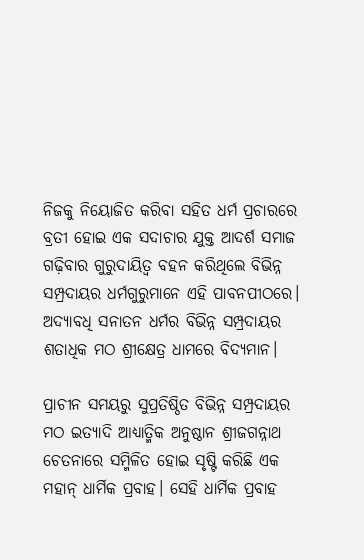ନିଜକୁ ନିୟୋଜିତ କରିବା ସହିତ ଧର୍ମ ପ୍ରଚାରରେ ବ୍ରତୀ ହୋଇ ଏକ ସଦାଚାର ଯୁକ୍ତ ଆଦର୍ଶ ସମାଜ ଗଢ଼ିବାର ଗୁରୁଦାୟିତ୍ୱ ବହନ କରିଥିଲେ ବିଭିନ୍ନ ସମ୍ପ୍ରଦାୟର ଧର୍ମଗୁରୁମାନେ ଏହି ପାବନପୀଠରେ। ଅଦ୍ୟାବଧି ସନାତନ ଧର୍ମର ବିଭିନ୍ନ ସମ୍ପ୍ରଦାୟର ଶତାଧିକ ମଠ ଶ୍ରୀକ୍ଷେତ୍ର ଧାମରେ ବିଦ୍ୟମାନ।

ପ୍ରାଚୀନ ସମୟରୁ ସୁପ୍ରତିଷ୍ଠିତ ବିଭିନ୍ନ ସମ୍ପ୍ରଦାୟର ମଠ ଇତ୍ୟାଦି ଆଧ୍ୟାତ୍ମିକ ଅନୁଷ୍ଠାନ ଶ୍ରୀଜଗନ୍ନାଥ ଚେତନାରେ ସମ୍ମିଳିତ ହୋଇ ସୃଷ୍ଟି କରିଛି ଏକ ମହାନ୍‌ ଧାର୍ମିକ ପ୍ରବାହ। ସେହି ଧାର୍ମିକ ପ୍ରବାହ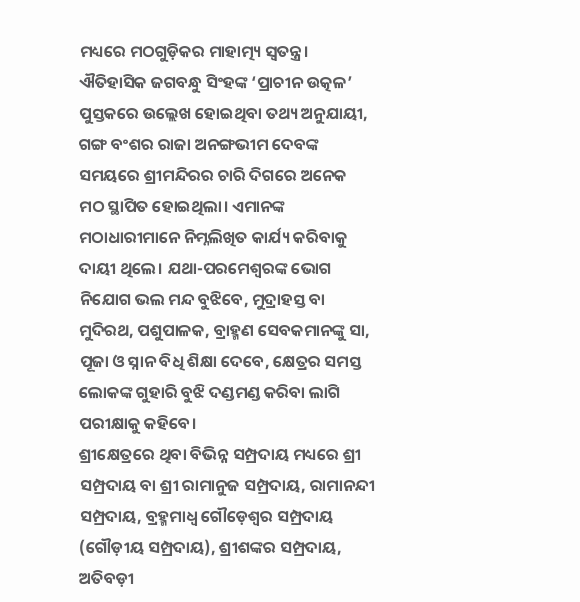ମଧ୍ୟରେ ମଠଗୁଡ଼ିକର ମାହାତ୍ମ୍ୟ ସ୍ବତନ୍ତ୍ର। ଐତିହାସିକ ଜଗବନ୍ଧୁ ସିଂହଙ୍କ ‘ପ୍ରାଚୀନ ଉତ୍କଳ’ ପୁସ୍ତକରେ ଉଲ୍ଲେଖ ହୋଇଥିବା ତଥ୍ୟ ଅନୁଯାୟୀ, ଗଙ୍ଗ ବଂଶର ରାଜା ଅନଙ୍ଗଭୀମ ଦେବଙ୍କ ସମୟରେ ଶ୍ରୀମନ୍ଦିରର ଚାରି ଦିଗରେ ଅନେକ ମଠ ସ୍ଥାପିତ ହୋଇଥିଲା। ଏମାନଙ୍କ ମଠାଧାରୀମାନେ ନିମ୍ନଲିଖିତ କାର୍ଯ୍ୟ କରିବାକୁ ଦାୟୀ ଥିଲେ। ଯଥା-ପରମେଶ୍ୱରଙ୍କ ଭୋଗ ନିଯୋଗ ଭଲ ମନ୍ଦ ବୁଝିବେ, ମୁଦ୍ରାହସ୍ତ ବା ମୁଦିରଥ, ପଶୁପାଳକ, ବ୍ରାହ୍ମଣ ସେବକମାନଙ୍କୁ ସା, ପୂଜା ଓ ସ୍ନାନ ବିଧି ଶିକ୍ଷା ଦେବେ, କ୍ଷେତ୍ରର ସମସ୍ତ ଲୋକଙ୍କ ଗୁହାରି ବୁଝି ଦଣ୍ଡମଣ୍ଡ କରିବା ଲାଗି ପରୀକ୍ଷାକୁ କହିବେ।
ଶ୍ରୀକ୍ଷେତ୍ରରେ ଥିବା ବିଭିନ୍ନ ସମ୍ପ୍ରଦାୟ ମଧ୍ୟରେ ଶ୍ରୀ ସମ୍ପ୍ରଦାୟ ବା ଶ୍ରୀ ରାମାନୁଜ ସମ୍ପ୍ରଦାୟ, ରାମାନନ୍ଦୀ ସମ୍ପ୍ରଦାୟ, ବ୍ରହ୍ମମାଧ୍ୱ ଗୌଡ଼େଶ୍ୱର ସମ୍ପ୍ରଦାୟ (ଗୌଡ଼ୀୟ ସମ୍ପ୍ରଦାୟ), ଶ୍ରୀଶଙ୍କର ସମ୍ପ୍ରଦାୟ, ଅତିବଡ଼ୀ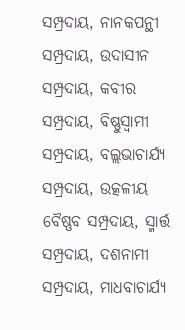ସମ୍ପ୍ରଦାୟ, ନାନକପନ୍ଥୀ ସମ୍ପ୍ରଦାୟ, ଉଦାସୀନ ସମ୍ପ୍ରଦାୟ, କବୀର ସମ୍ପ୍ରଦାୟ, ବିଷ୍ଣୁସ୍ବାମୀ ସମ୍ପ୍ରଦାୟ, ବଲ୍ଲଭାଚାର୍ଯ୍ୟ ସମ୍ପ୍ରଦାୟ, ଉତ୍କଳୀୟ ବୈଷ୍ଣବ ସମ୍ପ୍ରଦାୟ, ସ୍ମାର୍ତ୍ତ ସମ୍ପ୍ରଦାୟ, ଦଶନାମୀ ସମ୍ପ୍ରଦାୟ, ମାଧବାଚାର୍ଯ୍ୟ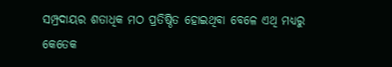ସମ୍ପ୍ରଦାୟର ଶତାଧିକ ମଠ ପ୍ରତିଷ୍ଠିତ ହୋଇଥିବା ବେଳେ ଏଥି ମଧ୍ୟରୁ କେତେକ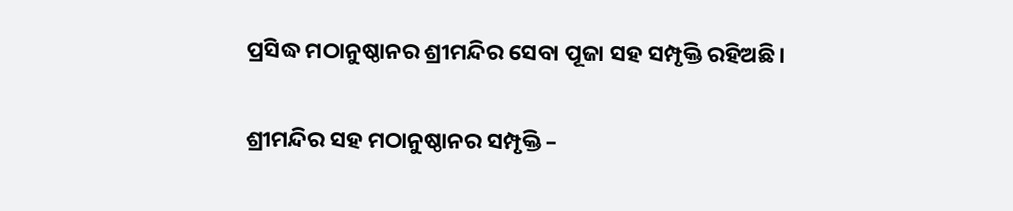ପ୍ରସିଦ୍ଧ ମଠାନୁଷ୍ଠାନର ଶ୍ରୀମନ୍ଦିର ସେବା ପୂଜା ସହ ସମ୍ପୃକ୍ତି ରହିଅଛି।

ଶ୍ରୀମନ୍ଦିର ସହ ମଠାନୁଷ୍ଠାନର ସମ୍ପୃକ୍ତି –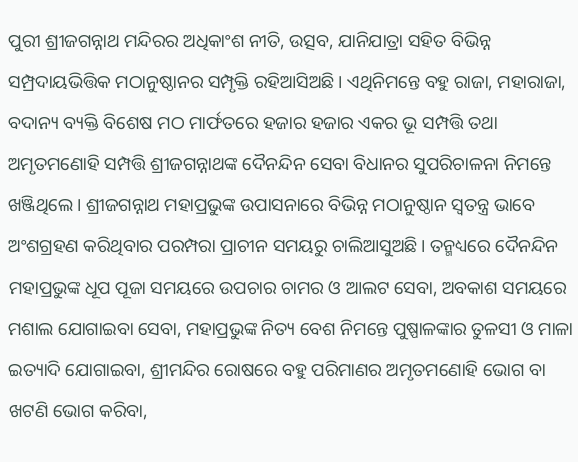ପୁରୀ ଶ୍ରୀଜଗନ୍ନାଥ ମନ୍ଦିରର ଅଧିକାଂଶ ନୀତି, ଉତ୍ସବ, ଯାନିଯାତ୍ରା ସହିତ ବିଭିନ୍ନ ସମ୍ପ୍ରଦାୟଭିତ୍ତିକ ମଠାନୁଷ୍ଠାନର ସମ୍ପୃକ୍ତି ରହିଆସିଅଛି। ଏଥିନିମନ୍ତେ ବହୁ ରାଜା, ମହାରାଜା, ବଦାନ୍ୟ ବ୍ୟକ୍ତି ବିଶେଷ ମଠ ମାର୍ଫତରେ ହଜାର ହଜାର ଏକର ଭୂ ସମ୍ପତ୍ତି ତଥା ଅମୃତମଣୋହି ସମ୍ପତ୍ତି ଶ୍ରୀଜଗନ୍ନାଥଙ୍କ ଦୈନନ୍ଦିନ ସେବା ବିଧାନର ସୁପରିଚାଳନା ନିମନ୍ତେ ଖଞ୍ଜିଥିଲେ। ଶ୍ରୀଜଗନ୍ନାଥ ମହାପ୍ରଭୁଙ୍କ ଉପାସନାରେ ବିଭିନ୍ନ ମଠାନୁଷ୍ଠାନ ସ୍ବତନ୍ତ୍ର ଭାବେ ଅଂଶଗ୍ରହଣ କରିଥିବାର ପରମ୍ପରା ପ୍ରାଚୀନ ସମୟରୁ ଚାଲିଆସୁଅଛି। ତନ୍ମଧ୍ୟରେ ଦୈନନ୍ଦିନ ମହାପ୍ରଭୁଙ୍କ ଧୂପ ପୂଜା ସମୟରେ ଉପଚାର ଚାମର ଓ ଆଲଟ ସେବା, ଅବକାଶ ସମୟରେ ମଶାଲ ଯୋଗାଇବା ସେବା, ମହାପ୍ରଭୁଙ୍କ ନିତ୍ୟ ବେଶ ନିମନ୍ତେ ପୁଷ୍ପାଳଙ୍କାର ତୁଳସୀ ଓ ମାଳା ଇତ୍ୟାଦି ଯୋଗାଇବା, ଶ୍ରୀମନ୍ଦିର ରୋଷରେ ବହୁ ପରିମାଣର ଅମୃତମଣୋହି ଭୋଗ ବା ଖଟଣି ଭୋଗ କରିବା,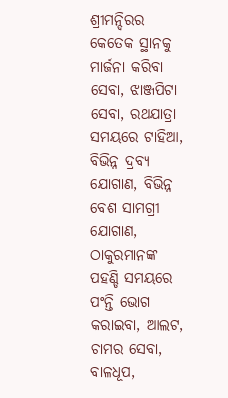ଶ୍ରୀମନ୍ଦିରର କେତେକ ସ୍ଥାନକୁ ମାର୍ଜନା କରିବା ସେବା, ଝାଞ୍ଜପିଟା ସେବା, ରଥଯାତ୍ରା ସମୟରେ ଟାହିଆ, ବିଭିନ୍ନ ଦ୍ରବ୍ୟ ଯୋଗାଣ, ବିଭିନ୍ନ ବେଶ ସାମଗ୍ରୀ ଯୋଗାଣ, ଠାକୁରମାନଙ୍କ ପହଣ୍ଡି ସମୟରେ ପଂନ୍ତି ଭୋଗ କରାଇବା, ଆଲଟ, ଚାମର ସେବା, ବାଳଧୂପ,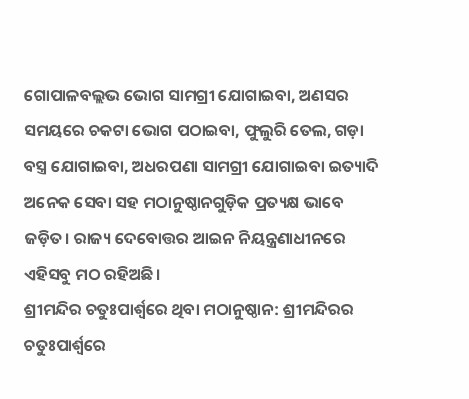ଗୋପାଳବଲ୍ଲଭ ଭୋଗ ସାମଗ୍ରୀ ଯୋଗାଇବା, ଅଣସର ସମୟରେ ଚକଟା ଭୋଗ ପଠାଇବା, ଫୁଲୁରି ତେଲ, ଗଡ଼ା ବସ୍ତ୍ର ଯୋଗାଇବା, ଅଧରପଣା ସାମଗ୍ରୀ ଯୋଗାଇବା ଇତ୍ୟାଦି ଅନେକ ସେବା ସହ ମଠାନୁଷ୍ଠାନଗୁଡ଼ିକ ପ୍ରତ୍ୟକ୍ଷ ଭାବେ ଜଡ଼ିତ। ରାଜ୍ୟ ଦେବୋତ୍ତର ଆଇନ ନିୟନ୍ତ୍ରଣାଧୀନରେ ଏହିସବୁ ମଠ ରହିଅଛି।
ଶ୍ରୀମନ୍ଦିର ଚତୁଃପାର୍ଶ୍ୱରେ ଥିବା ମଠାନୁଷ୍ଠାନ: ଶ୍ରୀମନ୍ଦିରର ଚତୁଃପାର୍ଶ୍ୱରେ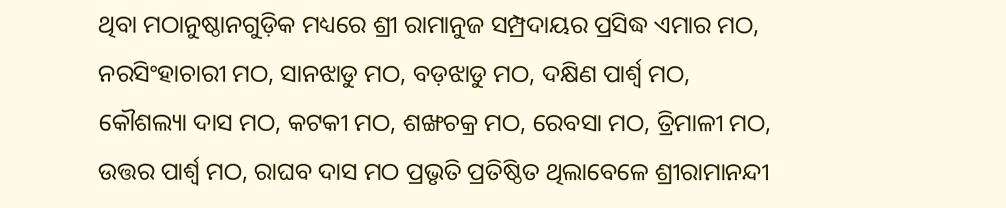ଥିବା ମଠାନୁଷ୍ଠାନଗୁଡ଼ିକ ମଧ୍ୟରେ ଶ୍ରୀ ରାମାନୁଜ ସମ୍ପ୍ରଦାୟର ପ୍ରସିଦ୍ଧ ଏମାର ମଠ, ନରସିଂହାଚାରୀ ମଠ, ସାନଝାଡୁ ମଠ, ବଡ଼ଝାଡୁ ମଠ, ଦକ୍ଷିଣ ପାର୍ଶ୍ୱ ମଠ, କୌଶଲ୍ୟା ଦାସ ମଠ, କଟକୀ ମଠ, ଶଙ୍ଖଚକ୍ର ମଠ, ରେବସା ମଠ, ତ୍ରିମାଳୀ ମଠ, ଉତ୍ତର ପାର୍ଶ୍ୱ ମଠ, ରାଘବ ଦାସ ମଠ ପ୍ରଭୃତି ପ୍ରତିଷ୍ଠିତ ଥିଲାବେଳେ ଶ୍ରୀରାମାନନ୍ଦୀ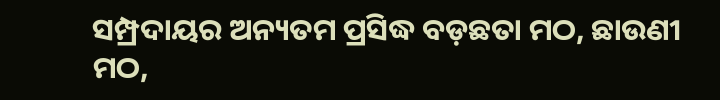ସମ୍ପ୍ରଦାୟର ଅନ୍ୟତମ ପ୍ରସିଦ୍ଧ ବଡ଼ଛତା ମଠ, ଛାଉଣୀ ମଠ,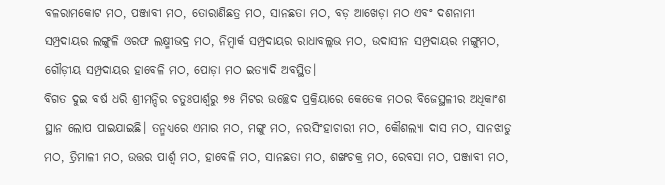ବଳରାମକୋଟ ମଠ, ପଞ୍ଜାବୀ ମଠ, ତୋରାଣିଛତ୍ର ମଠ, ସାନଛତା ମଠ, ବଡ଼ ଆଖେଡ଼ା ମଠ ଏବଂ ଦଶନାମୀ ସମ୍ପ୍ରଦାୟର ଲଙ୍ଗୁଳି ଓରଫ ଲକ୍ଷ୍ମୀଭଦ୍ର ମଠ, ନିମ୍ବାର୍କ ସମ୍ପ୍ରଦାୟର ରାଧାବଲ୍ଲଭ ମଠ, ଉଦାସୀନ ସମ୍ପ୍ରଦାୟର ମଙ୍ଗୁମଠ, ଗୌଡ଼ୀୟ ସମ୍ପ୍ରଦାୟର ହାବେଳି ମଠ, ପୋଡ଼ା ମଠ ଇତ୍ୟାଦି ଅବସ୍ଥିତ।
ବିଗତ ଦୁଇ ବର୍ଷ ଧରି ଶ୍ରୀମନ୍ଦିର ଚତୁଃପାର୍ଶ୍ୱରୁ ୭୫ ମିଟର ଉଚ୍ଛେଦ ପ୍ରକ୍ରିୟାରେ କେତେକ ମଠର ବିଜେସ୍ଥଳୀର ଅଧିକାଂଶ ସ୍ଥାନ ଲୋପ ପାଇଯାଇଛି। ତନ୍ମଧ୍ୟରେ ଏମାର ମଠ, ମଙ୍ଗୁ ମଠ, ନରସିଂହାଚାରୀ ମଠ, କୌଶଲ୍ୟା ଦାସ ମଠ, ସାନଝାଡୁ ମଠ, ତ୍ରିମାଳୀ ମଠ, ଉତ୍ତର ପାର୍ଶ୍ୱ ମଠ, ହାବେଳି ମଠ, ସାନଛତା ମଠ, ଶଙ୍ଖଚକ୍ର ମଠ, ରେବସା ମଠ, ପଞ୍ଜାବୀ ମଠ,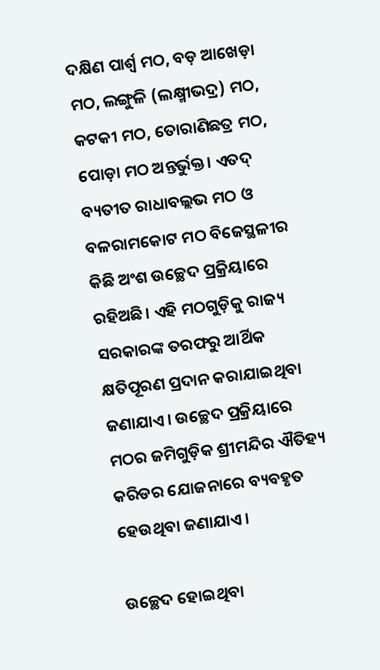ଦକ୍ଷିଣ ପାର୍ଶ୍ୱ ମଠ, ବଡ଼ ଆଖେଡ଼ା ମଠ, ଲଙ୍ଗୁଳି (ଲକ୍ଷ୍ମୀଭଦ୍ର) ମଠ, କଟକୀ ମଠ, ତୋରାଣିଛତ୍ର ମଠ, ପୋଡ଼ା ମଠ ଅନ୍ତର୍ଭୁକ୍ତ। ଏତଦ୍‌ ବ୍ୟତୀତ ରାଧାବଲ୍ଲଭ ମଠ ଓ ବଳରାମକୋଟ ମଠ ବିଜେସ୍ଥଳୀର କିଛି ଅଂଶ ଉଚ୍ଛେଦ ପ୍ରକ୍ରିୟାରେ ରହିଅଛି। ଏହି ମଠଗୁଡ଼ିକୁ ରାଜ୍ୟ ସରକାରଙ୍କ ତରଫରୁ ଆର୍ଥିକ କ୍ଷତିପୂରଣ ପ୍ରଦାନ କରାଯାଇଥିବା ଜଣାଯାଏ। ଉଚ୍ଛେଦ ପ୍ରକ୍ରିୟାରେ ମଠର ଜମିଗୁଡ଼ିକ ଶ୍ରୀମନ୍ଦିର ଐତିହ୍ୟ କରିଡର ଯୋଜନାରେ ବ୍ୟବହୃତ ହେଉଥିବା ଜଣାଯାଏ।

ଉଚ୍ଛେଦ ହୋଇଥିବା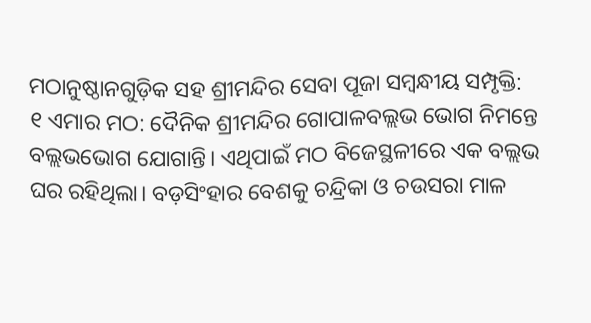ମଠାନୁଷ୍ଠାନଗୁଡ଼ିକ ସହ ଶ୍ରୀମନ୍ଦିର ସେବା ପୂଜା ସମ୍ବନ୍ଧୀୟ ସମ୍ପୃକ୍ତି:
୧ ଏମାର ମଠ: ଦୈନିକ ଶ୍ରୀମନ୍ଦିର ଗୋପାଳବଲ୍ଲଭ ଭୋଗ ନିମନ୍ତେ ବଲ୍ଲଭଭୋଗ ଯୋଗାନ୍ତି। ଏଥିପାଇଁ ମଠ ବିଜେସ୍ଥଳୀରେ ଏକ ବଲ୍ଲଭ ଘର ରହିଥିଲା। ବଡ଼ସିଂହାର ବେଶକୁ ଚନ୍ଦ୍ରିକା ଓ ଚଉସରା ମାଳ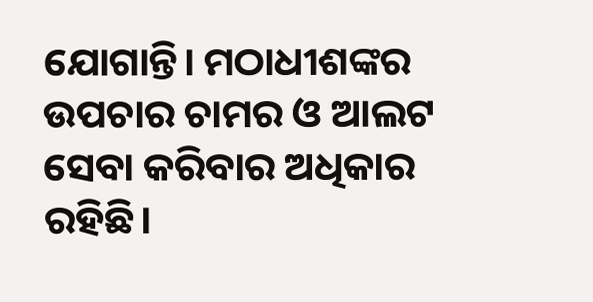ଯୋଗାନ୍ତି। ମଠାଧୀଶଙ୍କର ଉପଚାର ଚାମର ଓ ଆଲଟ ସେବା କରିବାର ଅଧିକାର ରହିଛି।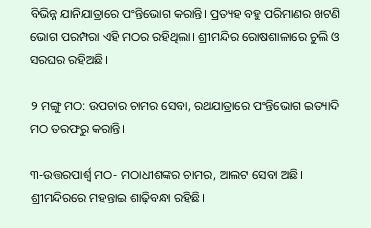ବିଭିନ୍ନ ଯାନିଯାତ୍ରାରେ ପଂନ୍ତିଭୋଗ କରାନ୍ତି। ପ୍ରତ୍ୟହ ବହୁ ପରିମାଣର ଖଟଣି ଭୋଗ ପରମ୍ପରା ଏହି ମଠର ରହିଥିଲା। ଶ୍ରୀମନ୍ଦିର ରୋଷଶାଳାରେ ଚୁଲି ଓ ସରଘର ରହିଅଛି।

୨ ମଙ୍ଗୁ ମଠ: ଉପଚାର ଚାମର ସେବା, ରଥଯାତ୍ରାରେ ପଂନ୍ତିଭୋଗ ଇତ୍ୟାଦି ମଠ ତରଫରୁ କରାନ୍ତି।

୩-ଉତ୍ତରପାର୍ଶ୍ୱ ମଠ- ମଠାଧୀଶଙ୍କର ଚାମର, ଆଲଟ ସେବା ଅଛି। ଶ୍ରୀମନ୍ଦିରରେ ମହନ୍ତାଇ ଶାଢ଼ିବନ୍ଧା ରହିଛି।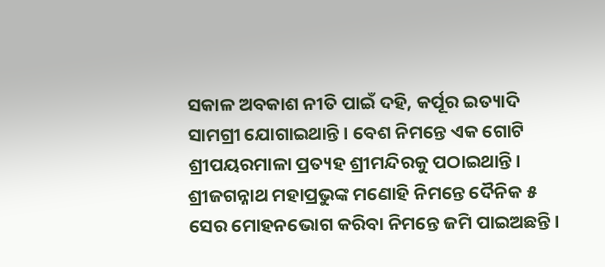ସକାଳ ଅବକାଶ ନୀତି ପାଇଁ ଦହି, କର୍ପୂର ଇତ୍ୟାଦି ସାମଗ୍ରୀ ଯୋଗାଇଥାନ୍ତି। ବେଶ ନିମନ୍ତେ ଏକ ଗୋଟି ଶ୍ରୀପୟରମାଳା ପ୍ରତ୍ୟହ ଶ୍ରୀମନ୍ଦିରକୁ ପଠାଇଥାନ୍ତି। ଶ୍ରୀଜଗନ୍ନାଥ ମହାପ୍ରଭୁଙ୍କ ମଣୋହି ନିମନ୍ତେ ଦୈନିକ ୫ ସେର ମୋହନଭୋଗ କରିବା ନିମନ୍ତେ ଜମି ପାଇଅଛନ୍ତି।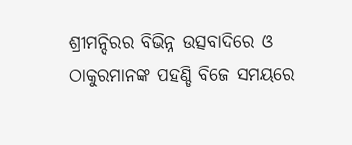ଶ୍ରୀମନ୍ଦିରର ବିଭିନ୍ନ ଉତ୍ସବାଦିରେ ଓ ଠାକୁରମାନଙ୍କ ପହଣ୍ଡି ବିଜେ ସମୟରେ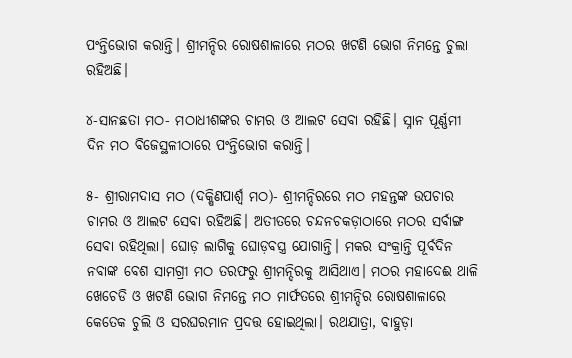ପଂନ୍ତିଭୋଗ କରାନ୍ତି। ଶ୍ରୀମନ୍ଦିର ରୋଷଶାଳାରେ ମଠର ଖଟଣି ଭୋଗ ନିମନ୍ତେ ଚୁଲା ରହିଅଛି।

୪-ସାନଛତା ମଠ- ମଠାଧୀଶଙ୍କର ଚାମର ଓ ଆଲଟ ସେବା ରହିଛି। ସ୍ନାନ ପୂର୍ଣ୍ଣମୀ ଦିନ ମଠ ବିଜେସ୍ଥଳୀଠାରେ ପଂନ୍ତିଭୋଗ କରାନ୍ତି।

୫- ଶ୍ରୀରାମଦାସ ମଠ (ଦକ୍ଷିଣପାର୍ଶ୍ୱ ମଠ)- ଶ୍ରୀମନ୍ଦିରରେ ମଠ ମହନ୍ତଙ୍କ ଉପଚାର ଚାମର ଓ ଆଲଟ ସେବା ରହିଅଛି। ଅତୀତରେ ଚନ୍ଦନଚକଡ଼ାଠାରେ ମଠର ସର୍ବାଙ୍ଗ ସେବା ରହିଥିଲା। ଘୋଡ଼ ଲାଗିକୁ ଘୋଡ଼ବସ୍ତ୍ର ଯୋଗାନ୍ତି। ମକର ସଂକ୍ରାନ୍ତି ପୂର୍ବଦିନ ନବାଙ୍କ ବେଶ ସାମଗ୍ରୀ ମଠ ତରଫରୁ ଶ୍ରୀମନ୍ଦିରକୁ ଆସିଥାଏ। ମଠର ମହାଦେଈ ଥାଳି ଖେଚେଡି ଓ ଖଟଣି ଭୋଗ ନିମନ୍ତେ ମଠ ମାର୍ଫତରେ ଶ୍ରୀମନ୍ଦିର ରୋଷଶାଳାରେ କେତେକ ଚୁଲି ଓ ସରଘରମାନ ପ୍ରଦତ୍ତ ହୋଇଥିଲା। ରଥଯାତ୍ରା, ବାହୁଡ଼ା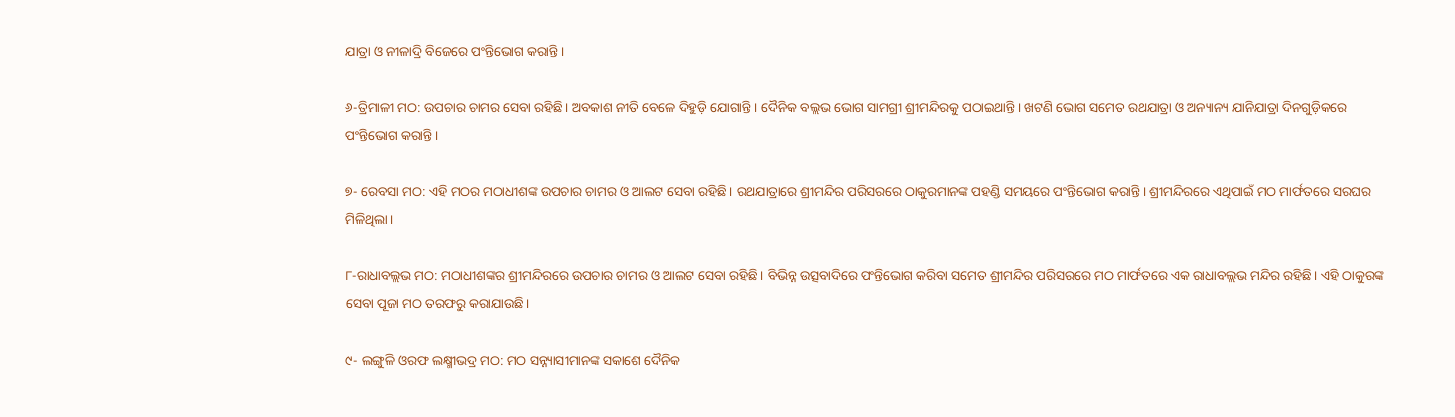ଯାତ୍ରା ଓ ନୀଳାଦ୍ରି ବିଜେରେ ପଂନ୍ତିଭୋଗ କରାନ୍ତି।

୬-ତ୍ରିମାଳୀ ମଠ: ଉପଚାର ଚାମର ସେବା ରହିଛି। ଅବକାଶ ନୀତି ବେଳେ ଦିହୁଡ଼ି ଯୋଗାନ୍ତି। ଦୈନିକ ବଲ୍ଲଭ ଭୋଗ ସାମଗ୍ରୀ ଶ୍ରୀମନ୍ଦିରକୁ ପଠାଇଥାନ୍ତି। ଖଟଣି ଭୋଗ ସମେତ ରଥଯାତ୍ରା ଓ ଅନ୍ୟାନ୍ୟ ଯାନିଯାତ୍ରା ଦିନଗୁଡ଼ିକରେ ପଂନ୍ତିଭୋଗ କରାନ୍ତି।

୭- ରେବସା ମଠ: ଏହି ମଠର ମଠାଧୀଶଙ୍କ ଉପଚାର ଚାମର ଓ ଆଲଟ ସେବା ରହିଛି। ରଥଯାତ୍ରାରେ ଶ୍ରୀମନ୍ଦିର ପରିସରରେ ଠାକୁରମାନଙ୍କ ପହଣ୍ଡି ସମୟରେ ପଂନ୍ତିଭୋଗ କରାନ୍ତି। ଶ୍ରୀମନ୍ଦିରରେ ଏଥିପାଇଁ ମଠ ମାର୍ଫତରେ ସରଘର ମିଳିଥିଲା।

୮-ରାଧାବଲ୍ଲଭ ମଠ: ମଠାଧୀଶଙ୍କର ଶ୍ରୀମନ୍ଦିରରେ ଉପଚାର ଚାମର ଓ ଆଲଟ ସେବା ରହିଛି। ବିଭିନ୍ନ ଉତ୍ସବାଦିରେ ପଂନ୍ତିଭୋଗ କରିବା ସମେତ ଶ୍ରୀମନ୍ଦିର ପରିସରରେ ମଠ ମାର୍ଫତରେ ଏକ ରାଧାବଲ୍ଲଭ ମନ୍ଦିର ରହିଛି। ଏହି ଠାକୁରଙ୍କ ସେବା ପୂଜା ମଠ ତରଫରୁ କରାଯାଉଛି।

୯- ଲଙ୍ଗୁଳି ଓରଫ ଲକ୍ଷ୍ମୀଭଦ୍ର ମଠ: ମଠ ସନ୍ନ୍ୟାସୀମାନଙ୍କ ସକାଶେ ଦୈନିକ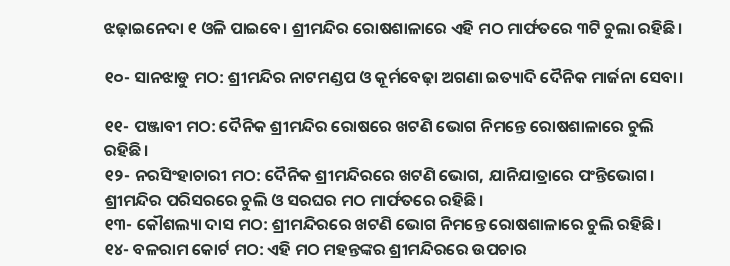ଝଢ଼ାଇନେଦା ୧ ଓଳି ପାଇବେ। ଶ୍ରୀମନ୍ଦିର ରୋଷଶାଳାରେ ଏହି ମଠ ମାର୍ଫତରେ ୩ଟି ଚୁଲା ରହିଛି।

୧୦- ସାନଝାଡୁ ମଠ: ଶ୍ରୀମନ୍ଦିର ନାଟମଣ୍ଡପ ଓ କୂର୍ମବେଢ଼ା ଅଗଣା ଇତ୍ୟାଦି ଦୈନିକ ମାର୍ଜନା ସେବା।

୧୧- ପଞ୍ଜାବୀ ମଠ: ଦୈନିକ ଶ୍ରୀମନ୍ଦିର ରୋଷରେ ଖଟଣି ଭୋଗ ନିମନ୍ତେ ରୋଷଶାଳାରେ ଚୁଲି ରହିଛି।
୧୨- ନରସିଂହାଚାରୀ ମଠ: ଦୈନିକ ଶ୍ରୀମନ୍ଦିରରେ ଖଟଣି ଭୋଗ, ଯାନିଯାତ୍ରାରେ ପଂନ୍ତିଭୋଗ। ଶ୍ରୀମନ୍ଦିର ପରିସରରେ ଚୁଲି ଓ ସରଘର ମଠ ମାର୍ଫତରେ ରହିଛି।
୧୩- କୌଶଲ୍ୟା ଦାସ ମଠ: ଶ୍ରୀମନ୍ଦିରରେ ଖଟଣି ଭୋଗ ନିମନ୍ତେ ରୋଷଶାଳାରେ ଚୁଲି ରହିଛି।
୧୪- ବଳରାମ କୋର୍ଟ ମଠ: ଏହି ମଠ ମହନ୍ତଙ୍କର ଶ୍ରୀମନ୍ଦିରରେ ଉପଚାର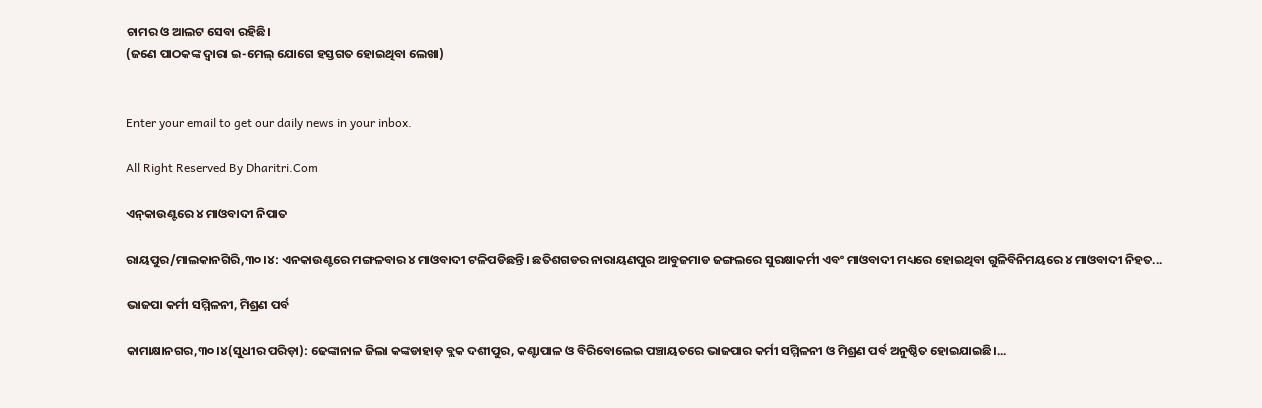ଚାମର ଓ ଆଲଟ ସେବା ରହିଛି।
(ଜଣେ ପାଠକଙ୍କ ଦ୍ୱାରା ଇ-ମେଲ୍‌ ଯୋଗେ ହସ୍ତଗତ ହୋଇଥିବା ଲେଖା)


Enter your email to get our daily news in your inbox.

All Right Reserved By Dharitri.Com

ଏନ୍‌କାଉଣ୍ଟରେ ୪ ମାଓବାଦୀ ନିପାତ

ରାୟପୁର/ମାଲକାନଗିରି,୩୦।୪: ଏନକାଉଣ୍ଟରେ ମଙ୍ଗଳବାର ୪ ମାଓବାଦୀ ଟଳିପଡିଛନ୍ତି। ଛତିଶଗଡର ନାରାୟଣପୁର ଆବୁଜମାଡ ଜଙ୍ଗଲରେ ସୁରକ୍ଷାକର୍ମୀ ଏବଂ ମାଓବାଦୀ ମଧ୍ୟରେ ହୋଇଥିବା ଗୁଳିବିନିମୟରେ ୪ ମାଓବାଦୀ ନିହତ...

ଭାଜପା କର୍ମୀ ସମ୍ମିଳନୀ, ମିଶ୍ରଣ ପର୍ବ

କାମାକ୍ଷାନଗର,୩୦।୪(ସୁଧୀର ପରିଡ଼ା): ଢେଙ୍କାନାଳ ଜିଲା କଙ୍କଡାହାଡ଼ ବ୍ଲକ ଦଶୀପୁର, କଣ୍ଟାପାଳ ଓ ବିରିବୋଲେଇ ପଞ୍ଚାୟତରେ ଭାଜପାର କର୍ମୀ ସମ୍ମିଳନୀ ଓ ମିଶ୍ରଣ ପର୍ବ ଅନୁଷ୍ଠିତ ହୋଇଯାଇଛି।...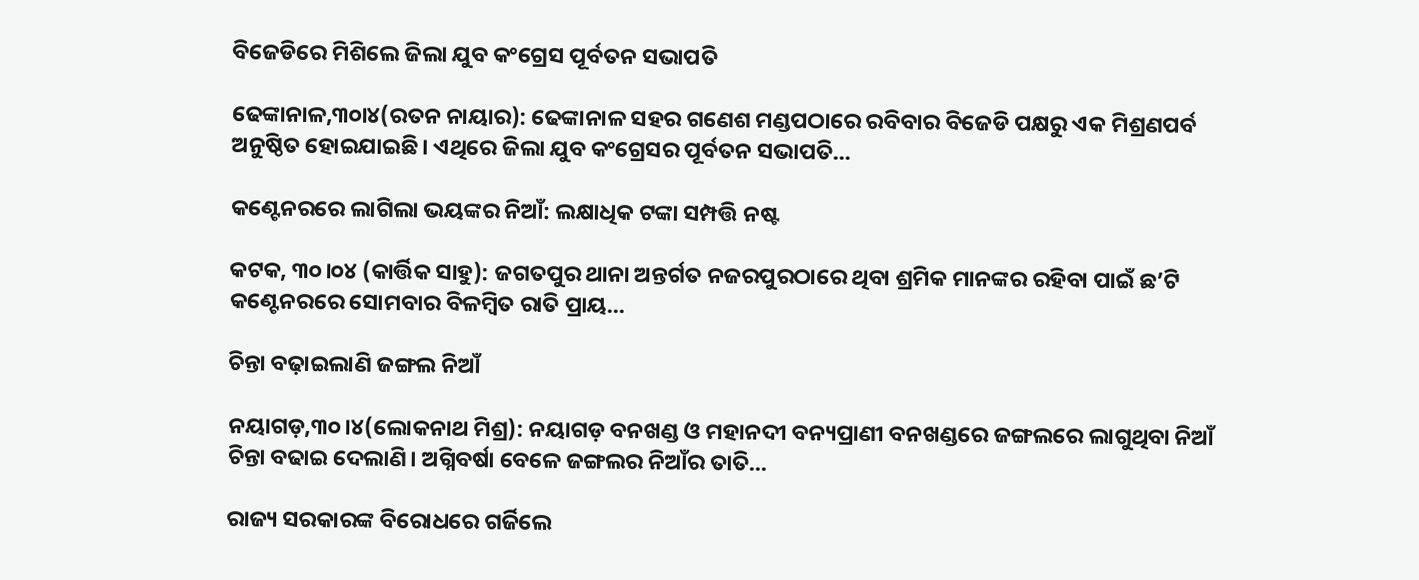ବିଜେଡିରେ ମିଶିଲେ ଜିଲା ଯୁବ କଂଗ୍ରେସ ପୂର୍ବତନ ସଭାପତି

ଢେଙ୍କାନାଳ,୩୦ା୪(ରତନ ନାୟାର): ଢେଙ୍କାନାଳ ସହର ଗଣେଶ ମଣ୍ଡପଠାରେ ରବିବାର ବିଜେଡି ପକ୍ଷରୁ ଏକ ମିଶ୍ରଣପର୍ବ ଅନୁଷ୍ଠିତ ହୋଇଯାଇଛି। ଏଥିରେ ଜିଲା ଯୁବ କଂଗ୍ରେସର ପୂର୍ବତନ ସଭାପତି...

କଣ୍ଟେନରରେ ଲାଗିଲା ଭୟଙ୍କର ନିଆଁ: ଲକ୍ଷାଧିକ ଟଙ୍କା ସମ୍ପତ୍ତି ନଷ୍ଟ

କଟକ, ୩୦।୦୪ (କାର୍ତ୍ତିକ ସାହୁ): ଜଗତପୁର ଥାନା ଅନ୍ତର୍ଗତ ନଜରପୁରଠାରେ ଥିବା ଶ୍ରମିକ ମାନଙ୍କର ରହିବା ପାଇଁ ଛ’ଟି କଣ୍ଟେନରରେ ସୋମବାର ବିଳମ୍ବିତ ରାତି ପ୍ରାୟ...

ଚିନ୍ତା ବଢ଼ାଇଲାଣି ଜଙ୍ଗଲ ନିଆଁ

ନୟାଗଡ଼,୩୦।୪(ଲୋକନାଥ ମିଶ୍ର): ନୟାଗଡ଼ ବନଖଣ୍ଡ ଓ ମହାନଦୀ ବନ୍ୟପ୍ରାଣୀ ବନଖଣ୍ଡରେ ଜଙ୍ଗଲରେ ଲାଗୁଥିବା ନିଆଁ ଚିନ୍ତା ବଢାଇ ଦେଲାଣି। ଅଗ୍ନିବର୍ଷା ବେଳେ ଜଙ୍ଗଲର ନିଆଁର ତାତି...

ରାଜ୍ୟ ସରକାରଙ୍କ ବିରୋଧରେ ଗର୍ଜିଲେ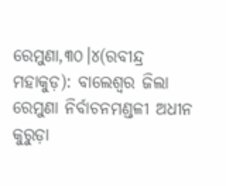ରେମୁଣା,୩୦।୪(ରବୀନ୍ଦ୍ର ମହାକୁଡ଼): ବାଲେଶ୍ୱର ଜିଲା ରେମୁଣା ନିର୍ବାଚନମଣ୍ଡଳୀ ଅଧୀନ କୁରୁଡ଼ା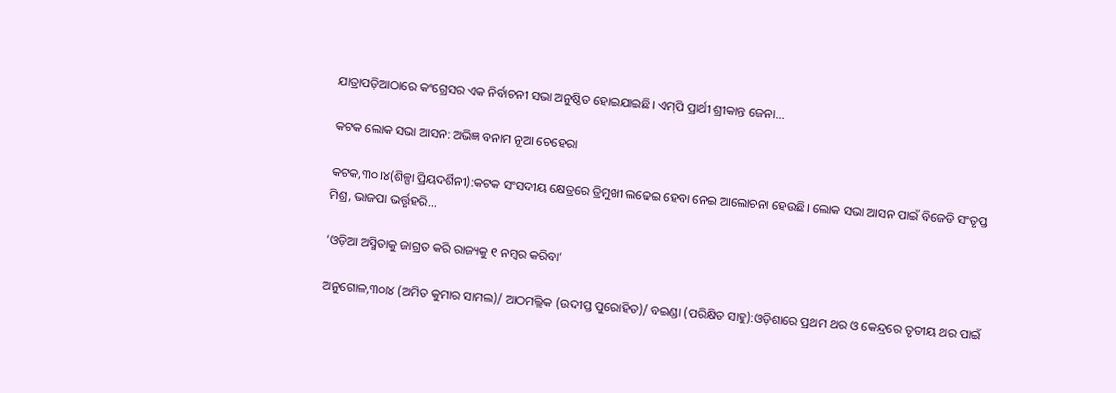ଯାତ୍ରାପଡ଼ିଆଠାରେ କଂଗ୍ରେସର ଏକ ନିର୍ବାଚନୀ ସଭା ଅନୁଷ୍ଠିତ ହୋଇଯାଇଛି। ଏମ୍‌ପି ପ୍ରାର୍ଥୀ ଶ୍ରୀକାନ୍ତ ଜେନା...

କଟକ ଲୋକ ସଭା ଆସନ: ଅଭିଜ୍ଞ ବନାମ ନୂଆ ଚେହେରା

କଟକ,୩୦।୪(ଶିଳ୍ପା ପ୍ରିୟଦର୍ଶିନୀ):କଟକ ସଂସଦୀୟ କ୍ଷେତ୍ରରେ ତ୍ରିମୁଖୀ ଲଢେଇ ହେବା ନେଇ ଆଲୋଚନା ହେଉଛି। ଲୋକ ସଭା ଆସନ ପାଇଁ ବିଜେଡି ସଂତୃପ୍ତ ମିଶ୍ର, ଭାଜପା ଭର୍ତ୍ତୃହରି...

‘ଓଡ଼ିଆ ଅସ୍ମିତାକୁ ଜାଗ୍ରତ କରି ରାଜ୍ୟକୁ ୧ ନମ୍ବର କରିବା’

ଅନୁଗୋଳ,୩୦ା୪ (ଅମିତ କୁମାର ସାମଲ)/ ଆଠମଲ୍ଲିକ (ଉଦୀପ୍ତ ପୁରୋହିତ)/ ବଇଣ୍ଡା (ପରିକ୍ଷିତ ସାହୁ):ଓଡ଼ିଶାରେ ପ୍ରଥମ ଥର ଓ କେନ୍ଦ୍ରରେ ତୃତୀୟ ଥର ପାଇଁ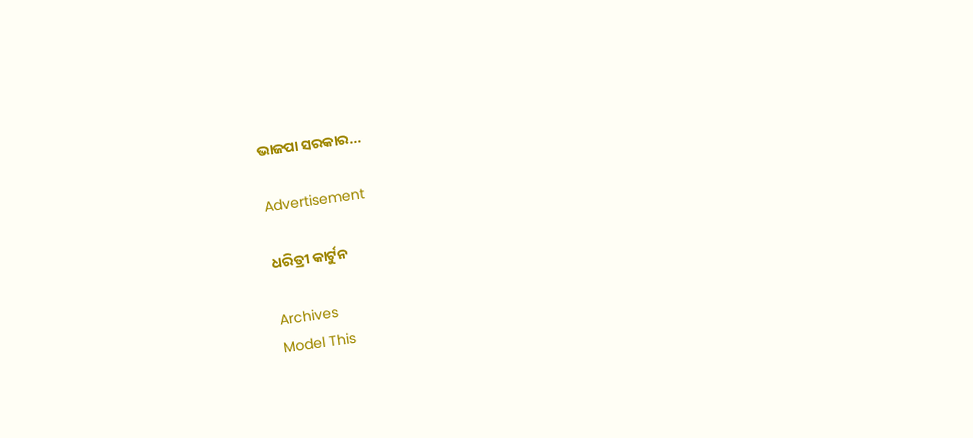ଭାଜପା ସରକାର...

Advertisement

ଧରିତ୍ରୀ କାର୍ଟୁନ

Archives
Model This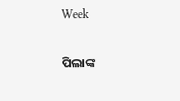Week

ପିଲାଙ୍କ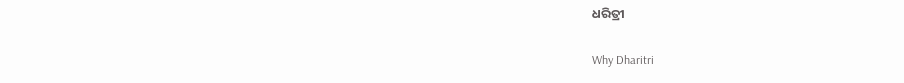ଧରିତ୍ରୀ

Why Dharitri